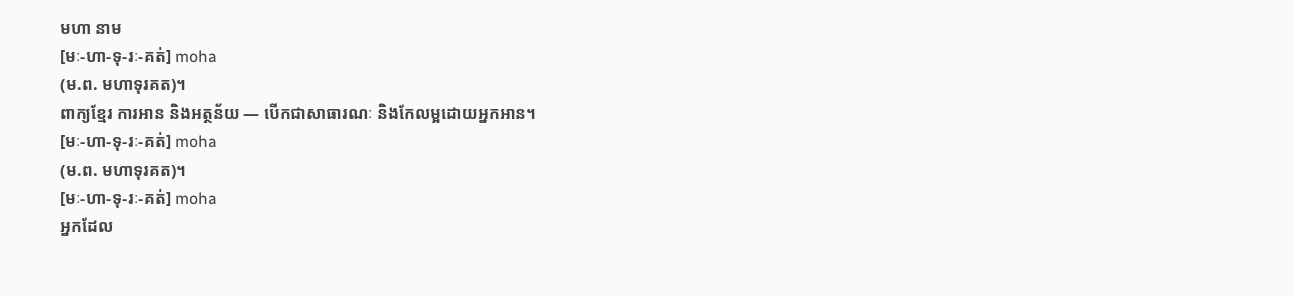មហា នាម
[មៈ-ហា-ទុ-រៈ-គត់] moha
(ម.ព. មហាទុរគត)។
ពាក្យខ្មែរ ការអាន និងអត្ថន័យ — បើកជាសាធារណៈ និងកែលម្អដោយអ្នកអាន។
[មៈ-ហា-ទុ-រៈ-គត់] moha
(ម.ព. មហាទុរគត)។
[មៈ-ហា-ទុ-រៈ-គត់] moha
អ្នកដែល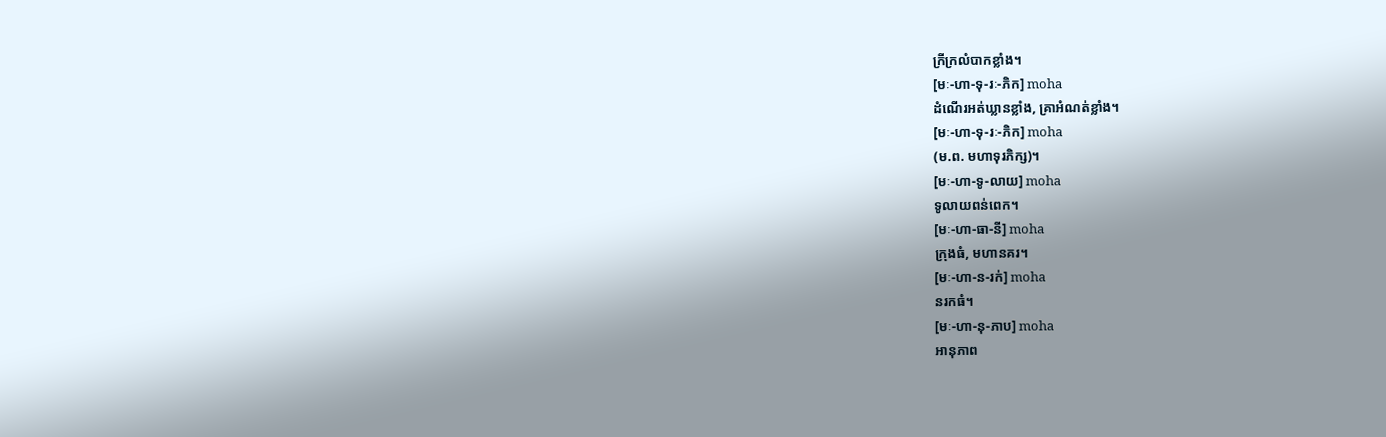ក្រីក្រលំបាកខ្លាំង។
[មៈ-ហា-ទុ-រៈ-ភិក] moha
ដំណើរអត់ឃ្លានខ្លាំង, គ្រាអំណត់ខ្លាំង។
[មៈ-ហា-ទុ-រៈ-ភិក] moha
(ម.ព. មហាទុរភិក្ស)។
[មៈ-ហា-ទូ-លាយ] moha
ទូលាយពន់ពេក។
[មៈ-ហា-ធា-នី] moha
ក្រុងធំ, មហានគរ។
[មៈ-ហា-ន-រក់] moha
នរកធំ។
[មៈ-ហា-នុ-ភាប] moha
អានុភាព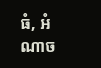ធំ, អំណាច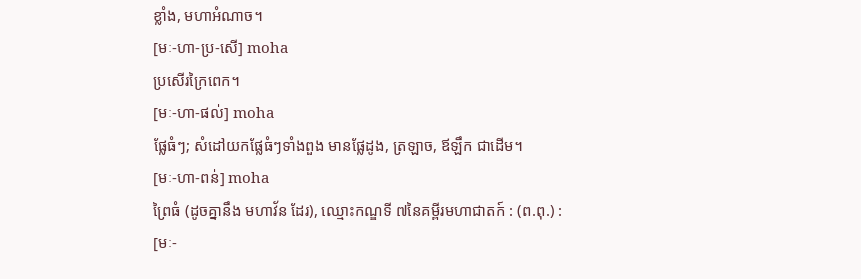ខ្លាំង, មហាអំណាច។
[មៈ-ហា-ប្រ-សើ] moha
ប្រសើរក្រៃពេក។
[មៈ-ហា-ផល់] moha
ផ្លែធំៗ; សំដៅយកផ្លែធំៗទាំងពួង មានផ្លែដូង, ត្រឡាច, ឪឡឹក ជាដើម។
[មៈ-ហា-ពន់] moha
ព្រៃធំ (ដូចគ្នានឹង មហាវ័ន ដែរ), ឈ្មោះកណ្ឌទី ៧នៃគម្ពីរមហាជាតក៍ : (ព.ពុ.) :
[មៈ-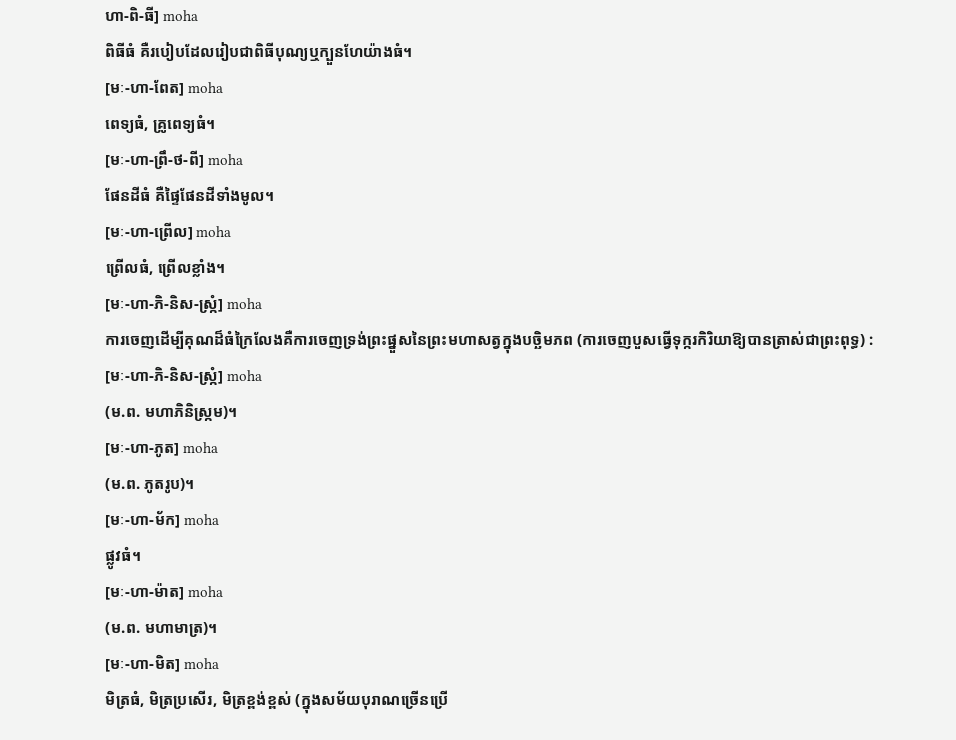ហា-ពិ-ធី] moha
ពិធីធំ គឺរបៀបដែលរៀបជាពិធីបុណ្យឬក្បួនហែយ៉ាងធំ។
[មៈ-ហា-ពែត] moha
ពេទ្យធំ, គ្រូពេទ្យធំ។
[មៈ-ហា-ព្រឹ-ថ-ពី] moha
ផែនដីធំ គឺផ្ទៃផែនដីទាំងមូល។
[មៈ-ហា-ព្រើល] moha
ព្រើលធំ, ព្រើលខ្លាំង។
[មៈ-ហា-ភិ-និស-ស្ក្រំ] moha
ការចេញដើម្បីគុណដ៏ធំក្រៃលែងគឺការចេញទ្រង់ព្រះផ្នួសនៃព្រះមហាសត្វក្នុងបច្ឆិមភព (ការចេញបួសធ្វើទុក្ករកិរិយាឱ្យបានត្រាស់ជាព្រះពុទ្ធ) :
[មៈ-ហា-ភិ-និស-ស្ក្រំ] moha
(ម.ព. មហាភិនិស្ក្រម)។
[មៈ-ហា-ភូត] moha
(ម.ព. ភូតរូប)។
[មៈ-ហា-ម័ក] moha
ផ្លូវធំ។
[មៈ-ហា-ម៉ាត] moha
(ម.ព. មហាមាត្រ)។
[មៈ-ហា-មិត] moha
មិត្រធំ, មិត្រប្រសើរ, មិត្រខ្ពង់ខ្ពស់ (ក្នុងសម័យបុរាណច្រើនប្រើ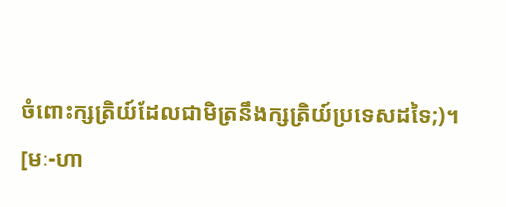ចំពោះក្សត្រិយ៍ដែលជាមិត្រនឹងក្សត្រិយ៍ប្រទេសដទៃ;)។
[មៈ-ហា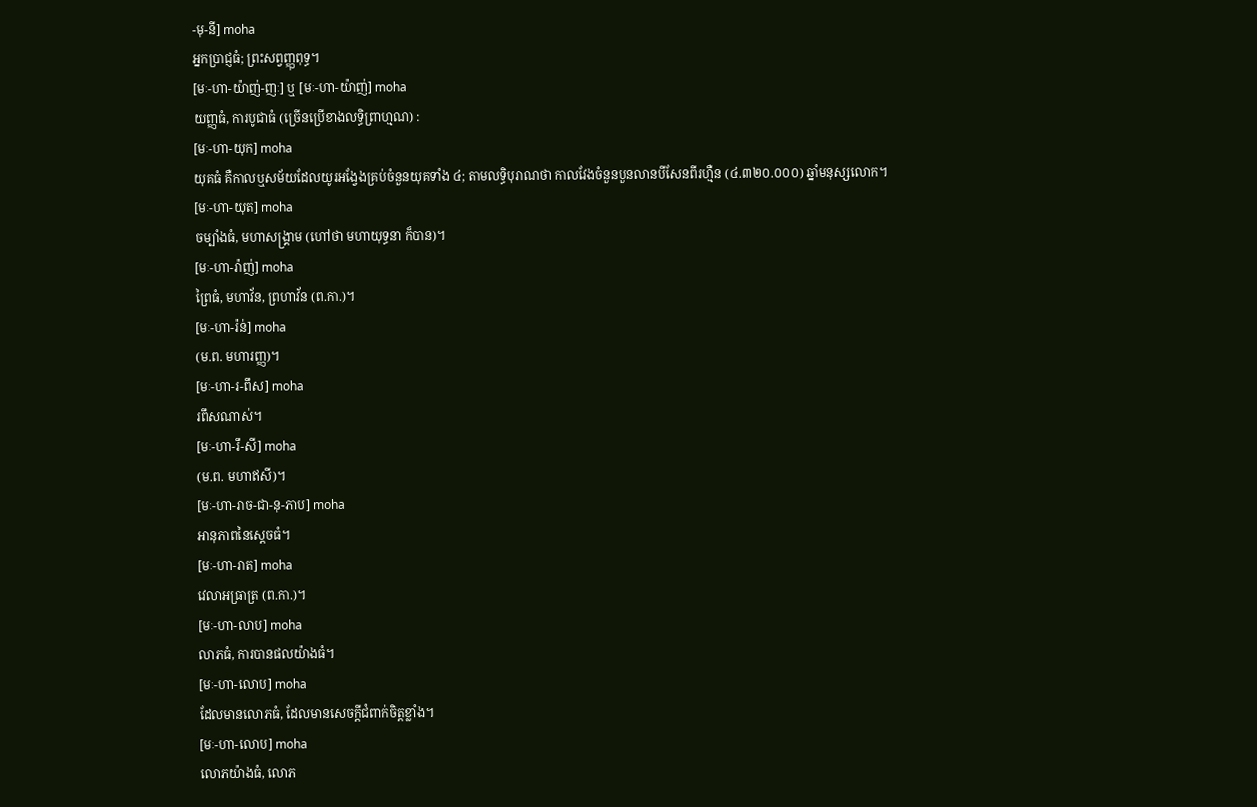-មុ-នី] moha
អ្នកប្រាជ្ញធំ; ព្រះសព្វញ្ញុពុទ្ធ។
[មៈ-ហា-យ៉ាញ់-ញៈ] ឬ [មៈ-ហា-យ៉ាញ់] moha
យញ្ញធំ, ការបូជាធំ (ច្រើនប្រើខាងលទ្ធិព្រាហ្មណ) :
[មៈ-ហា-យុក] moha
យុគធំ គឺកាលឬសម័យដែលយូរអង្វែងគ្រប់ចំនួនយុគទាំង ៤; តាមលទ្ធិបុរាណថា កាលវែងចំនួនបួនលានបីសែនពីរហ្មឺន (៤.៣២០.០០០) ឆ្នាំមនុស្សលោក។
[មៈ-ហា-យុត] moha
ចម្បាំងធំ, មហាសង្គ្រាម (ហៅថា មហាយុទ្ធនា ក៏បាន)។
[មៈ-ហា-រ៉ាញ់] moha
ព្រៃធំ, មហាវ័ន, ព្រហាវ័ន (ព.កា.)។
[មៈ-ហា-រ៉ន់] moha
(ម.ព. មហារញ្ញ)។
[មៈ-ហា-រ-ពឹស] moha
រពឹសណាស់។
[មៈ-ហា-រឹ-សី] moha
(ម.ព. មហាឥសី)។
[មៈ-ហា-រាច-ជា-នុ-ភាប] moha
អានុភាពនៃស្ដេចធំ។
[មៈ-ហា-រាត] moha
វេលាអធ្រាត្រ (ព.កា.)។
[មៈ-ហា-លាប] moha
លាភធំ, ការបានផលយ៉ាងធំ។
[មៈ-ហា-លោប] moha
ដែលមានលោភធំ, ដែលមានសេចក្ដីជំពាក់ចិត្តខ្លាំង។
[មៈ-ហា-លោប] moha
លោភយ៉ាងធំ, លោភ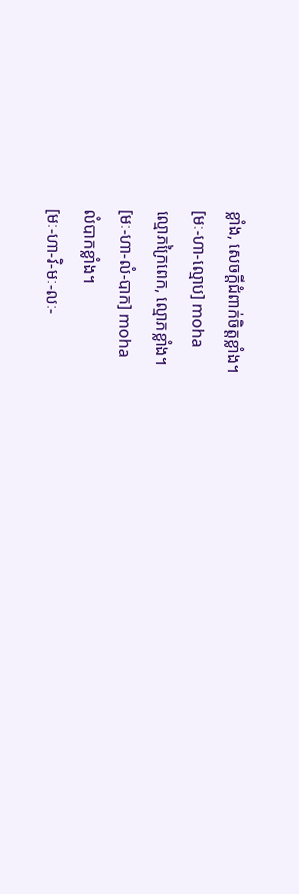ខ្លាំង, សេចក្ដីជំពាក់ចិត្តខ្លាំង។
[មៈ-ហា-ល្មោប] moha
ល្មោភក្រៃពេក, ល្មោភខ្លាំង។
[មៈ-ហា-លំ-បាក] moha
លំបាកខ្លាំង។
[មៈ-ហា-វិ-មៈ-លៈ-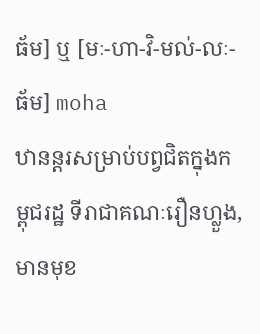ធ័ម] ឬ [មៈ-ហា-វិ-មល់-លៈ-ធ័ម] moha
ឋានន្តរសម្រាប់បព្វជិតក្នុងកម្ពុជរដ្ឋ ទីរាជាគណៈរឿនហ្លួង, មានមុខ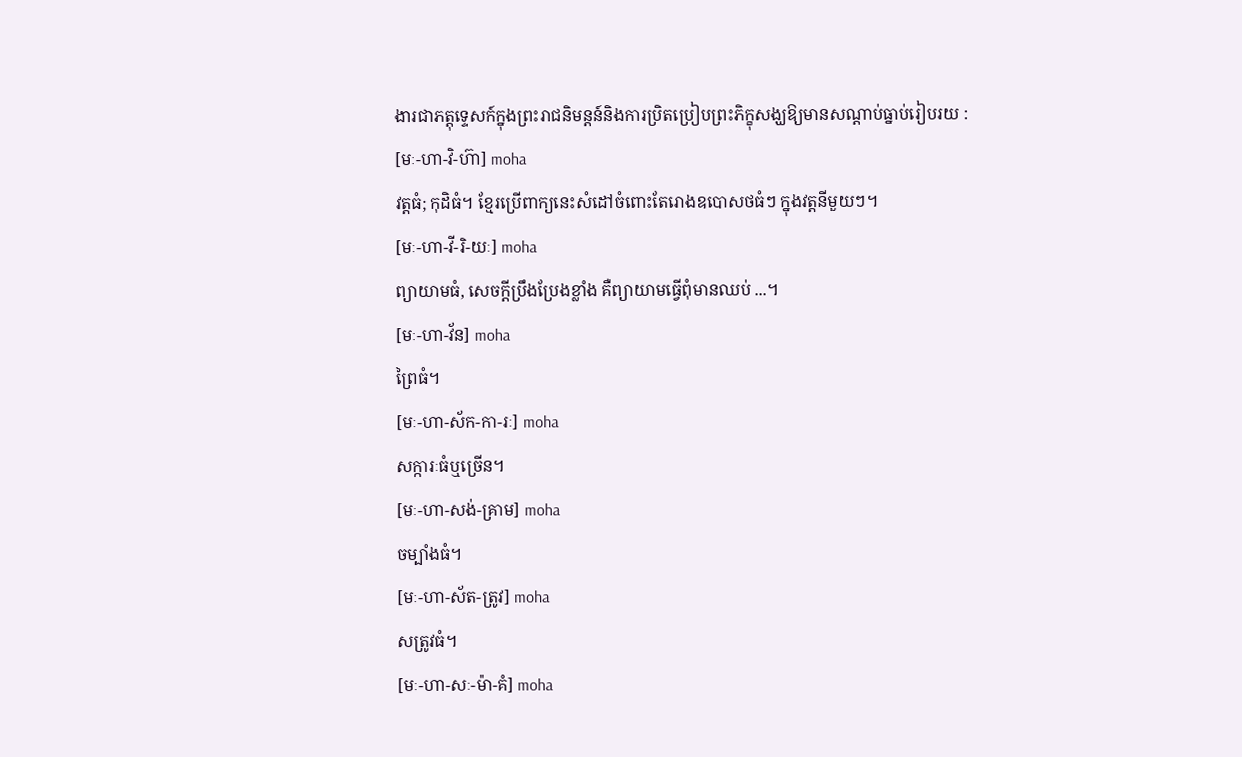ងារជាភត្តុទ្ទេសក៍ក្នុងព្រះរាជនិមន្តន៍និងការប្រិតប្រៀបព្រះភិក្ខុសង្ឃឱ្យមានសណ្ដាប់ធ្នាប់រៀបរយ :
[មៈ-ហា-វិ-ហ៊ា] moha
វត្តធំ; កុដិធំ។ ខ្មែរប្រើពាក្យនេះសំដៅចំពោះតែរោងឧបោសថធំៗ ក្នុងវត្តនីមួយៗ។
[មៈ-ហា-វី-រិ-យៈ] moha
ព្យាយាមធំ, សេចក្ដីប្រឹងប្រែងខ្លាំង គឺព្យាយាមធ្វើពុំមានឈប់ ...។
[មៈ-ហា-វ័ន] moha
ព្រៃធំ។
[មៈ-ហា-ស័ក-កា-រៈ] moha
សក្ការៈធំឬច្រើន។
[មៈ-ហា-សង់-គ្រាម] moha
ចម្បាំងធំ។
[មៈ-ហា-ស័ត-ត្រូវ] moha
សត្រូវធំ។
[មៈ-ហា-សៈ-ម៉ា-គំ] moha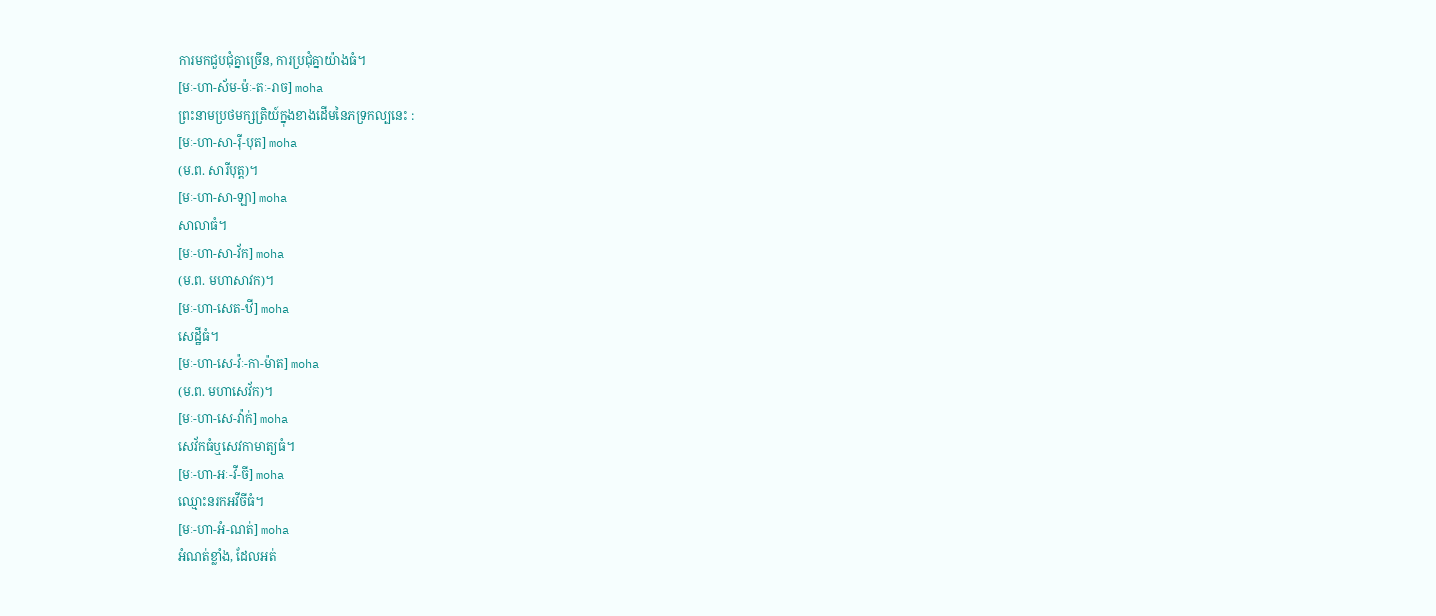ការមកជួបជុំគ្នាច្រើន, ការប្រជុំគ្នាយ៉ាងធំ។
[មៈ-ហា-ស័ម-ម៉ៈ-តៈ-រាច] moha
ព្រះនាមប្រថមក្សត្រិយ៍ក្នុងខាងដើមនៃភទ្រកល្បនេះ :
[មៈ-ហា-សា-រ៉ី-បុត] moha
(ម.ព. សារីបុត្ត)។
[មៈ-ហា-សា-ឡា] moha
សាលាធំ។
[មៈ-ហា-សា-វ័ក] moha
(ម.ព. មហាសាវក)។
[មៈ-ហា-សេត-ឋី] moha
សេដ្ឋីធំ។
[មៈ-ហា-សេ-វ៉ៈ-កា-ម៉ាត] moha
(ម.ព. មហាសេវ័ក)។
[មៈ-ហា-សេ-វ៉ាក់] moha
សេវ័កធំឬសេវកាមាត្យធំ។
[មៈ-ហា-អៈ-វី-ចី] moha
ឈ្មោះនរកអវីចីធំ។
[មៈ-ហា-អំ-ណត់] moha
អំណត់ខ្លាំង, ដែលអត់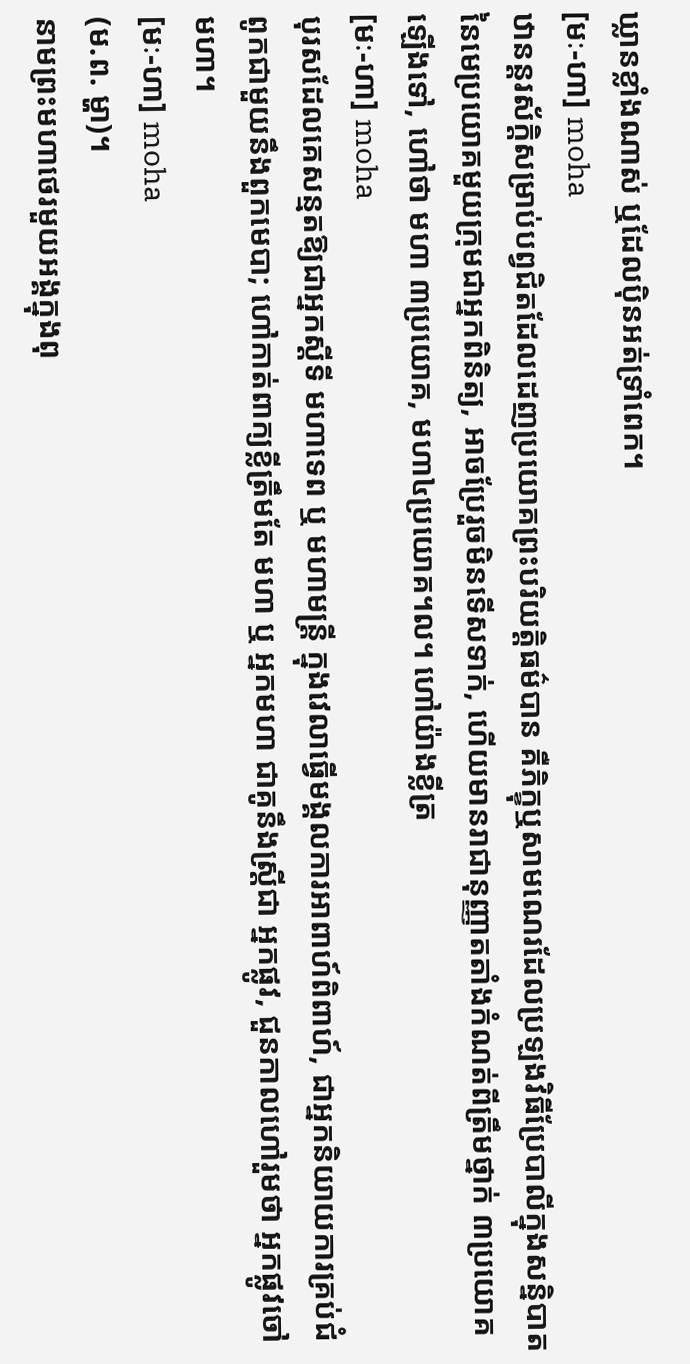ឃ្លានខ្លាំងណាស់ ឬដែលប៉ិនអត់ទ្រាំពេក។
[មៈ-ហា] moha
ឋានន្តរស័ក្ដិសម្រាប់បព្វជិតដែលដេញប្រយោគព្រះបរិយត្តិធម៌បាន គឺភិក្ខុឬសាមណេរដែលប្រឡងវិធីប្រែបាលីក្នុងសន្និបាតនៃមេប្រយោគមួយក្រុមជាអ្នកពិនិត្យ, អាចប្រែរួចមិនទើសទាក់, ហើយមានរាជានុញ្ញាតតាំងកំណត់ពីត្រឹមថ្នាក់ ៣ប្រយោគឡើងទៅ, ហៅថា មហា ៣ប្រយោគ, មហា៤ប្រយោគ។ល។ ហៅយ៉ាងខ្លីត្រ
[មៈ-ហា] moha
បុរសដែលគេសន្មតឱ្យជាអ្នកស្ដីទី មហាទេព ឬ មហាមន្ត្រី ក្នុងវេលាធ្វើមង្គលការអាពាហ៍ពិពាហ៍, ជាអ្នកនិយាយការគ្រប់ជំពូកជាមួយនឹងពួកមេបា; ហៅកាត់ពាក្យខ្លីត្រឹមតែ មហា ឬ អ្នកមហា ជាគូនឹងស្ត្រីជា អ្នកផ្លូវ, ជួនកាលហៅរួមថា អ្នកផ្លូវចៅមហា។
[មៈ-ហា] moha
(ម.ព. ម្ហា)។
នាមព្រះមហាថេរមួយអង្គក្នុងពុ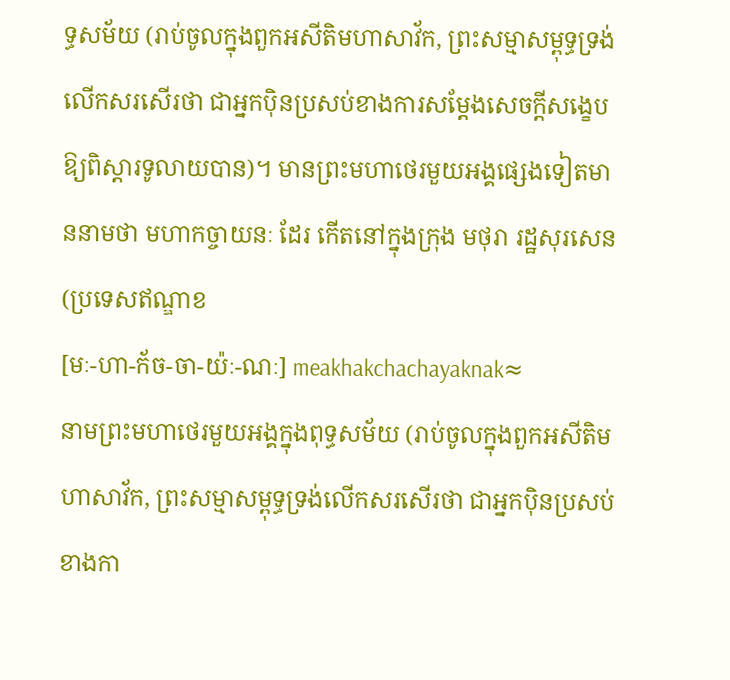ទ្ធសម័យ (រាប់ចូលក្នុងពួកអសីតិមហាសាវ័ក, ព្រះសម្មាសម្ពុទ្ធទ្រង់លើកសរសើរថា ជាអ្នកប៉ិនប្រសប់ខាងការសម្ដែងសេចក្ដីសង្ខេបឱ្យពិស្ដារទូលាយបាន)។ មានព្រះមហាថេរមួយអង្គផ្សេងទៀតមាននាមថា មហាកច្ចាយនៈ ដែរ កើតនៅក្នុងក្រុង មថុរា រដ្ឋសុរសេន (ប្រទេសឥណ្ឌាខ
[មៈ-ហា-ក័ច-ចា-យ៉ៈ-ណៈ] meakhakchachayaknak≈
នាមព្រះមហាថេរមួយអង្គក្នុងពុទ្ធសម័យ (រាប់ចូលក្នុងពួកអសីតិមហាសាវ័ក, ព្រះសម្មាសម្ពុទ្ធទ្រង់លើកសរសើរថា ជាអ្នកប៉ិនប្រសប់ខាងកា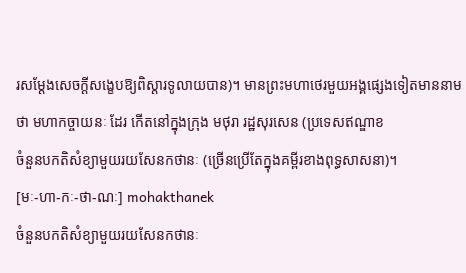រសម្ដែងសេចក្ដីសង្ខេបឱ្យពិស្ដារទូលាយបាន)។ មានព្រះមហាថេរមួយអង្គផ្សេងទៀតមាននាមថា មហាកច្ចាយនៈ ដែរ កើតនៅក្នុងក្រុង មថុរា រដ្ឋសុរសេន (ប្រទេសឥណ្ឌាខ
ចំនួនបកតិសំខ្យាមួយរយសែនកថានៈ (ច្រើនប្រើតែក្នុងគម្ពីរខាងពុទ្ធសាសនា)។
[មៈ-ហា-កៈ-ថា-ណៈ] mohakthanek
ចំនួនបកតិសំខ្យាមួយរយសែនកថានៈ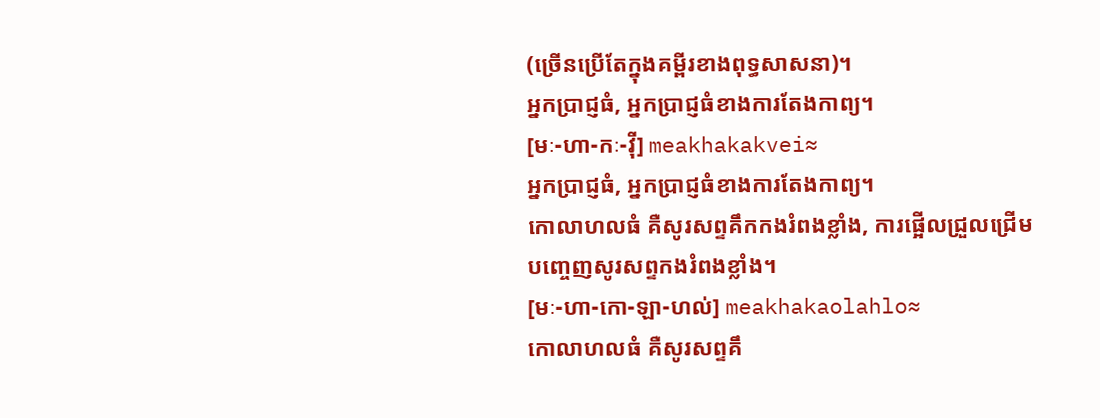(ច្រើនប្រើតែក្នុងគម្ពីរខាងពុទ្ធសាសនា)។
អ្នកប្រាជ្ញធំ, អ្នកប្រាជ្ញធំខាងការតែងកាព្យ។
[មៈ-ហា-កៈ-វ៉ី] meakhakakvei≈
អ្នកប្រាជ្ញធំ, អ្នកប្រាជ្ញធំខាងការតែងកាព្យ។
កោលាហលធំ គឺសូរសព្ទគឹកកងរំពងខ្លាំង, ការផ្អើលជ្រួលជ្រើមបញ្ចេញសូរសព្ទកងរំពងខ្លាំង។
[មៈ-ហា-កោ-ឡា-ហល់] meakhakaolahlo≈
កោលាហលធំ គឺសូរសព្ទគឹ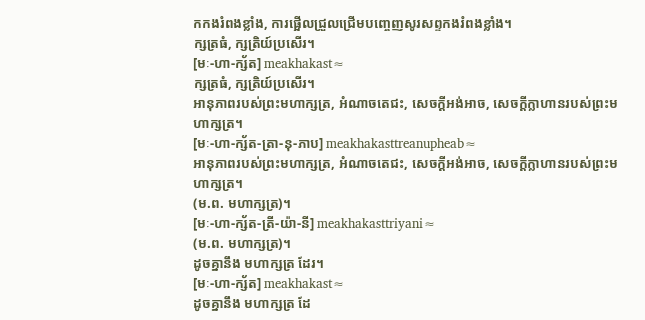កកងរំពងខ្លាំង, ការផ្អើលជ្រួលជ្រើមបញ្ចេញសូរសព្ទកងរំពងខ្លាំង។
ក្សត្រធំ, ក្សត្រិយ៍ប្រសើរ។
[មៈ-ហា-ក្ស័ត] meakhakast≈
ក្សត្រធំ, ក្សត្រិយ៍ប្រសើរ។
អានុភាពរបស់ព្រះមហាក្សត្រ, អំណាចតេជះ, សេចក្ដីអង់អាច, សេចក្ដីក្លាហានរបស់ព្រះមហាក្សត្រ។
[មៈ-ហា-ក្ស័ត-ត្រា-នុ-ភាប] meakhakasttreanupheab≈
អានុភាពរបស់ព្រះមហាក្សត្រ, អំណាចតេជះ, សេចក្ដីអង់អាច, សេចក្ដីក្លាហានរបស់ព្រះមហាក្សត្រ។
(ម.ព. មហាក្សត្រ)។
[មៈ-ហា-ក្ស័ត-ត្រី-យ៉ា-នី] meakhakasttriyani≈
(ម.ព. មហាក្សត្រ)។
ដូចគ្នានឹង មហាក្សត្រ ដែរ។
[មៈ-ហា-ក្ស័ត] meakhakast≈
ដូចគ្នានឹង មហាក្សត្រ ដែ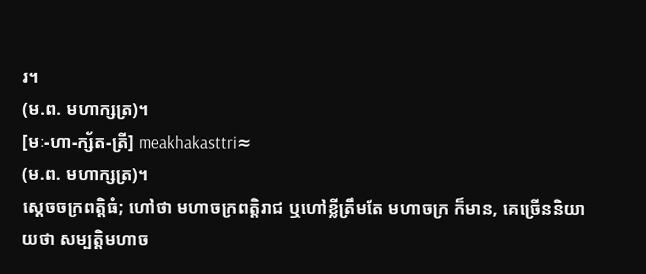រ។
(ម.ព. មហាក្សត្រ)។
[មៈ-ហា-ក្ស័ត-ត្រី] meakhakasttri≈
(ម.ព. មហាក្សត្រ)។
ស្ដេចចក្រពត្តិធំ; ហៅថា មហាចក្រពត្តិរាជ ឬហៅខ្លីត្រឹមតែ មហាចក្រ ក៏មាន, គេច្រើននិយាយថា សម្បត្តិមហាច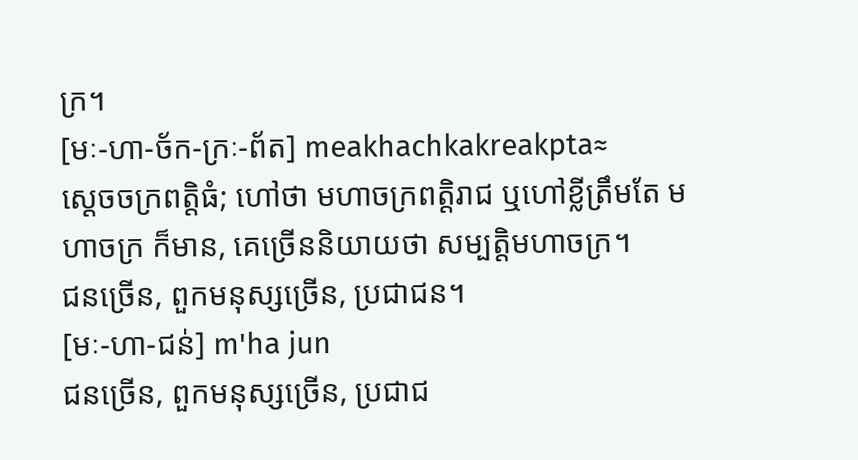ក្រ។
[មៈ-ហា-ច័ក-ក្រៈ-ព័ត] meakhachkakreakpta≈
ស្ដេចចក្រពត្តិធំ; ហៅថា មហាចក្រពត្តិរាជ ឬហៅខ្លីត្រឹមតែ មហាចក្រ ក៏មាន, គេច្រើននិយាយថា សម្បត្តិមហាចក្រ។
ជនច្រើន, ពួកមនុស្សច្រើន, ប្រជាជន។
[មៈ-ហា-ជន់] m'ha jun
ជនច្រើន, ពួកមនុស្សច្រើន, ប្រជាជ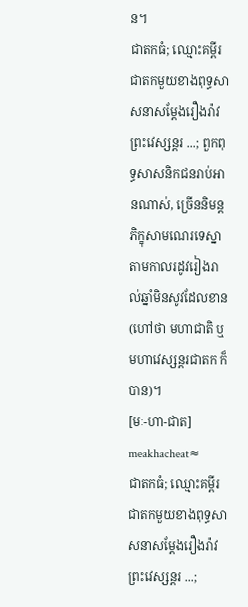ន។
ជាតកធំ; ឈ្មោះគម្ពីរជាតកមួយខាងពុទ្ធសាសនាសម្ដែងរឿងរ៉ាវព្រះវេស្សន្តរ ...; ពួកពុទ្ធសាសនិកជនរាប់អានណាស់, ច្រើននិមន្តភិក្ខុសាមណេរទេស្នា តាមកាលរដូវរៀងរាល់ឆ្នាំមិនសូវដែលខាន (ហៅថា មហាជាតិ ឬ មហាវេស្សន្តរជាតក ក៏បាន)។
[មៈ-ហា-ជាត] meakhacheat≈
ជាតកធំ; ឈ្មោះគម្ពីរជាតកមួយខាងពុទ្ធសាសនាសម្ដែងរឿងរ៉ាវព្រះវេស្សន្តរ ...;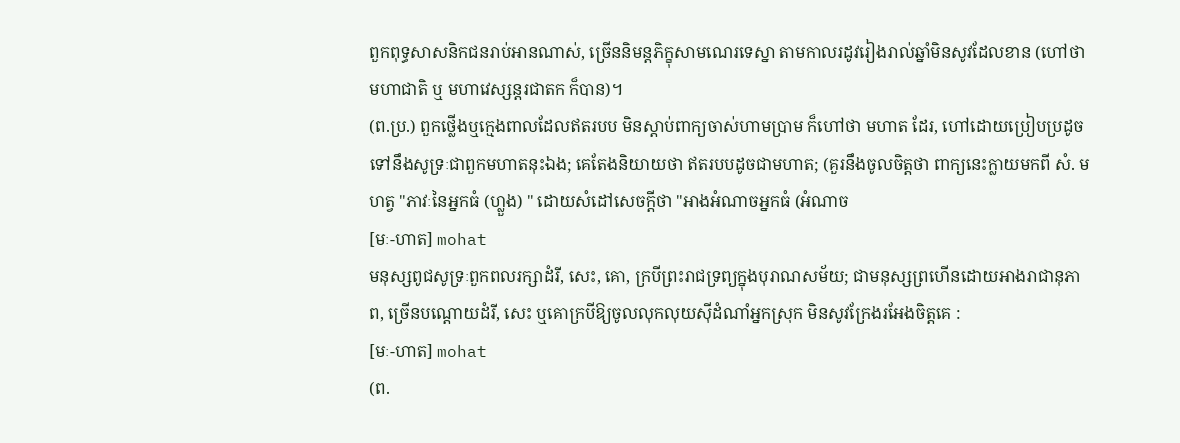ពួកពុទ្ធសាសនិកជនរាប់អានណាស់, ច្រើននិមន្តភិក្ខុសាមណេរទេស្នា តាមកាលរដូវរៀងរាល់ឆ្នាំមិនសូវដែលខាន (ហៅថា មហាជាតិ ឬ មហាវេស្សន្តរជាតក ក៏បាន)។
(ព.ប្រ.) ពួកថ្លើងឬក្មេងពាលដែលឥតរបប មិនស្ដាប់ពាក្យចាស់ហាមប្រាម ក៏ហៅថា មហាត ដែរ, ហៅដោយប្រៀបប្រដូចទៅនឹងសូទ្រៈជាពួកមហាតនុះឯង; គេតែងនិយាយថា ឥតរបបដូចជាមហាត; (គួរនឹងចូលចិត្តថា ពាក្យនេះក្លាយមកពី សំ. មហត្វ "ភាវៈនៃអ្នកធំ (ហ្លួង) " ដោយសំដៅសេចក្ដីថា "អាងអំណាចអ្នកធំ (អំណាច
[មៈ-ហាត] mohat
មនុស្សពូជសូទ្រៈពួកពលរក្សាដំរី, សេះ, គោ, ក្របីព្រះរាជទ្រព្យក្នុងបុរាណសម័យ; ជាមនុស្សព្រហើនដោយអាងរាជានុភាព, ច្រើនបណ្ដោយដំរី, សេះ ឬគោក្របីឱ្យចូលលុកលុយស៊ីដំណាំអ្នកស្រុក មិនសូវក្រែងរអែងចិត្តគេ :
[មៈ-ហាត] mohat
(ព.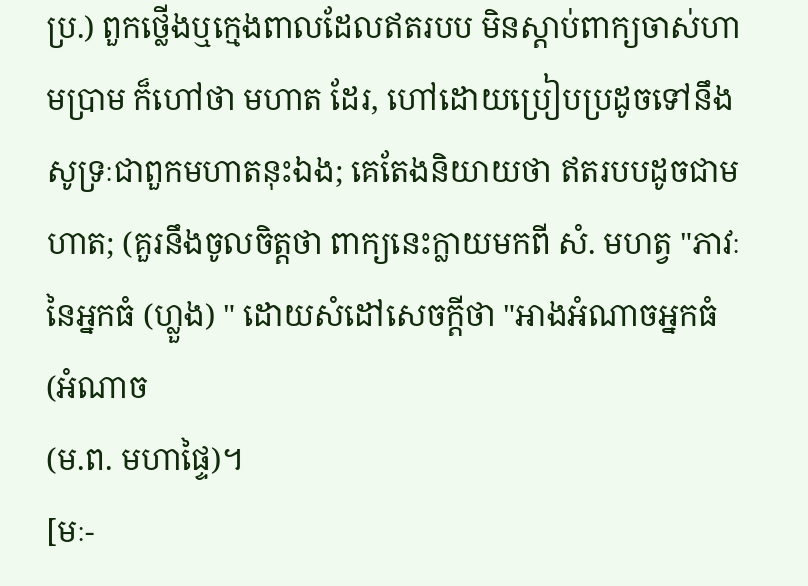ប្រ.) ពួកថ្លើងឬក្មេងពាលដែលឥតរបប មិនស្ដាប់ពាក្យចាស់ហាមប្រាម ក៏ហៅថា មហាត ដែរ, ហៅដោយប្រៀបប្រដូចទៅនឹងសូទ្រៈជាពួកមហាតនុះឯង; គេតែងនិយាយថា ឥតរបបដូចជាមហាត; (គួរនឹងចូលចិត្តថា ពាក្យនេះក្លាយមកពី សំ. មហត្វ "ភាវៈនៃអ្នកធំ (ហ្លួង) " ដោយសំដៅសេចក្ដីថា "អាងអំណាចអ្នកធំ (អំណាច
(ម.ព. មហាផ្ទៃ)។
[មៈ-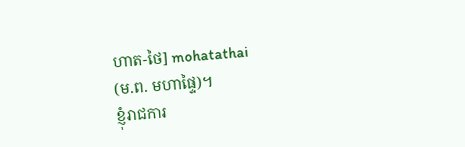ហាត-ថៃ] mohatathai
(ម.ព. មហាផ្ទៃ)។
ខ្ញុំរាជការ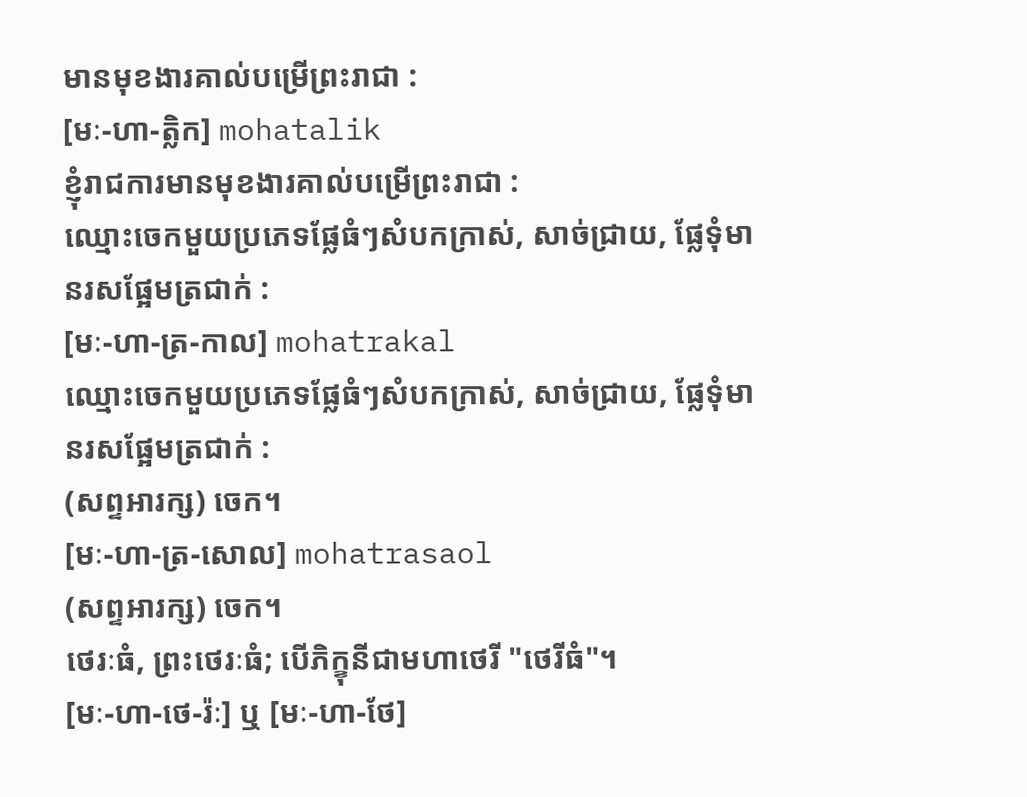មានមុខងារគាល់បម្រើព្រះរាជា :
[មៈ-ហា-ត្លិក] mohatalik
ខ្ញុំរាជការមានមុខងារគាល់បម្រើព្រះរាជា :
ឈ្មោះចេកមួយប្រភេទផ្លែធំៗសំបកក្រាស់, សាច់ជ្រាយ, ផ្លែទុំមានរសផ្អែមត្រជាក់ :
[មៈ-ហា-ត្រ-កាល] mohatrakal
ឈ្មោះចេកមួយប្រភេទផ្លែធំៗសំបកក្រាស់, សាច់ជ្រាយ, ផ្លែទុំមានរសផ្អែមត្រជាក់ :
(សព្ទអារក្ស) ចេក។
[មៈ-ហា-ត្រ-សោល] mohatrasaol
(សព្ទអារក្ស) ចេក។
ថេរៈធំ, ព្រះថេរៈធំ; បើភិក្ខុនីជាមហាថេរី "ថេរីធំ"។
[មៈ-ហា-ថេ-រ៉ៈ] ឬ [មៈ-ហា-ថែ]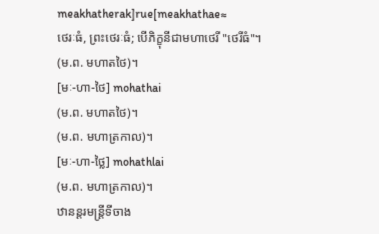meakhatherak]rue[meakhathae≈
ថេរៈធំ, ព្រះថេរៈធំ; បើភិក្ខុនីជាមហាថេរី "ថេរីធំ"។
(ម.ព. មហាតថៃ)។
[មៈ-ហា-ថៃ] mohathai
(ម.ព. មហាតថៃ)។
(ម.ព. មហាត្រកាល)។
[មៈ-ហា-ថ្លៃ] mohathlai
(ម.ព. មហាត្រកាល)។
ឋានន្តរមន្ត្រីទីចាង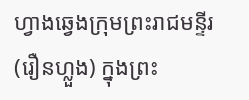ហ្វាងឆ្វេងក្រុមព្រះរាជមន្ទីរ (រឿនហ្លួង) ក្នុងព្រះ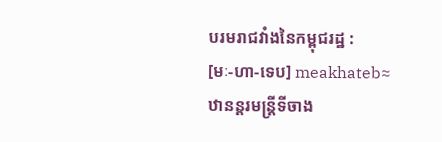បរមរាជវាំងនៃកម្ពុជរដ្ឋ :
[មៈ-ហា-ទេប] meakhateb≈
ឋានន្តរមន្ត្រីទីចាង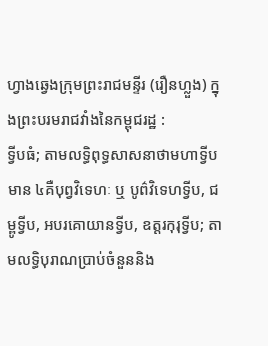ហ្វាងឆ្វេងក្រុមព្រះរាជមន្ទីរ (រឿនហ្លួង) ក្នុងព្រះបរមរាជវាំងនៃកម្ពុជរដ្ឋ :
ទ្វីបធំ; តាមលទ្ធិពុទ្ធសាសនាថាមហាទ្វីបមាន ៤គឺបុព្វវិទេហៈ ឬ បូព៌វិទេហទ្វីប, ជម្ពូទ្វីប, អបរគោយានទ្វីប, ឧត្តរកុរុទ្វីប; តាមលទ្ធិបុរាណប្រាប់ចំនួននិង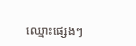ឈ្មោះផ្សេងៗ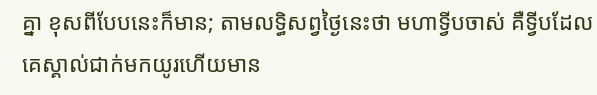គ្នា ខុសពីបែបនេះក៏មាន; តាមលទ្ធិសព្វថ្ងៃនេះថា មហាទ្វីបចាស់ គឺទ្វីបដែលគេស្គាល់ជាក់មកយូរហើយមាន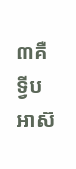៣គឺ ទ្វីបអាស៊